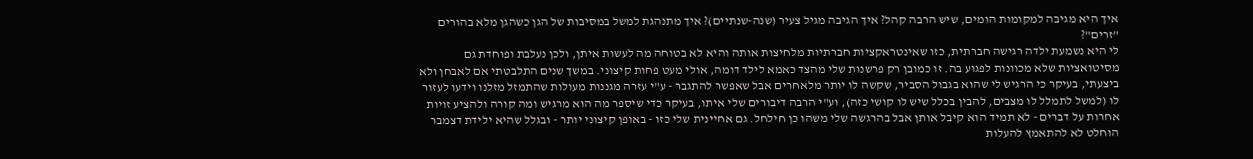איך היא מגיבה למקומות הומים, שיש הרבה קהל? איך הגיבה מגיל צעיר (שנה-שנתיים)? איך מתנהגת למשל במסיבות של הגן כשהגן מלא בהורים "זרים"?
לי היא נשמעת ילדה רגישה חברתית, כזו שאינטראקציות חברתיות מלחיצות אותה והיא לא בטוחה מה לעשות איתן, ולכן נעלבת ופוחדת גם מסיטואציות שלא מכוונות לפגוע בה. זו כמובן רק פרשנות שלי מהצד כאמא לילד דומה, אולי מעט פחות קיצוני. במשך שנים התלבטתי אם לאבחן ולא ביצעתי, בעיקר כי הרגיש לי שהוא בגבול הסביר, שקשה לו יותר מלאחרים אבל שאפשר להתגבר - ע"י עזרה מגננות מעולות שהתמזל מזלנו וידעו לעזור לו (למשל לתמלל לו מצבים, להבין בכלל שיש לו קושי כזה), וע"י הרבה דיבורים שלי איתו, בעיקר כדי שיספר מה הוא מרגיש ומה קורה ולהציע זויות אחרות על דברים - לא תמיד הוא קיבל אותן אבל בהרגשה שלי משהו כן חילחל. גם אחיינית שלי כזו - באופן קיצוני יותר - ובגלל שהיא ילידת דצמבר הוחלט לא להתאמץ להעלות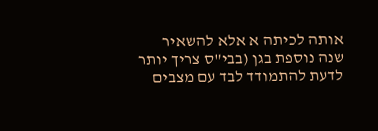אותה לכיתה א אלא להשאיר שנה נוספת בגן (בבי"ס צריך יותר לדעת להתמודד לבד עם מצבים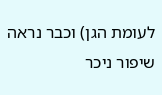לעומת הגן) וכבר נראה שיפור ניכר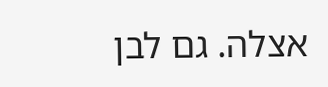אצלה. גם לבן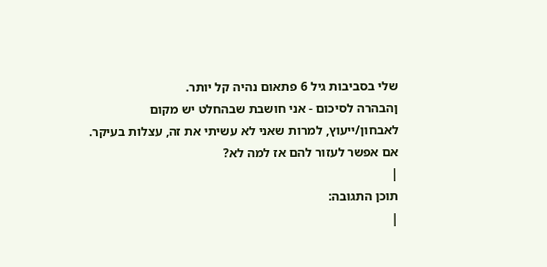שלי בסביבות גיל 6 פתאום נהיה קל יותר.
ןהבהרה לסיכום - אני חושבת שבהחלט יש מקום לאבחון/ייעוץ, למרות שאני לא עשיתי את זה, עצלות בעיקר. אם אפשר לעזור להם אז למה לא?
|
תוכן התגובה:
|